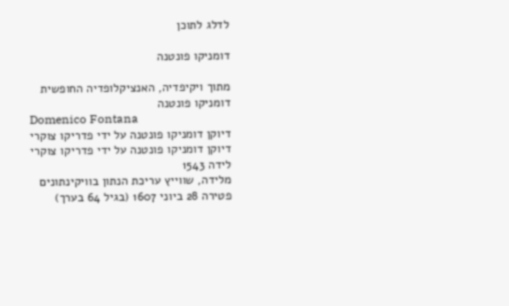לדלג לתוכן

דומניקו פונטנה

מתוך ויקיפדיה, האנציקלופדיה החופשית
דומניקו פונטנה
Domenico Fontana
דיוקן דומניקו פונטנה על ידי פדריקו צוקרי
דיוקן דומניקו פונטנה על ידי פדריקו צוקרי
לידה 1543
מלידה, שווייץ עריכת הנתון בוויקינתונים
פטירה 28 ביוני 1607 (בגיל 64 בערך)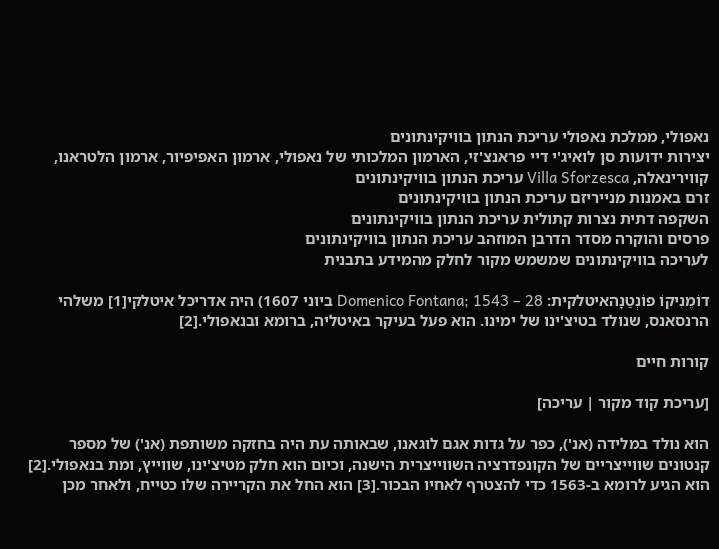נאפולי, ממלכת נאפולי עריכת הנתון בוויקינתונים
יצירות ידועות סן לואיג'י דיי פראנצ'זי, הארמון המלכותי של נאפולי, ארמון האפיפיור, ארמון הלטראנו, קווירינאלה, Villa Sforzesca עריכת הנתון בוויקינתונים
זרם באמנות מנייריזם עריכת הנתון בוויקינתונים
השקפה דתית נצרות קתולית עריכת הנתון בוויקינתונים
פרסים והוקרה מסדר הדרבן המוזהב עריכת הנתון בוויקינתונים
לעריכה בוויקינתונים שמשמש מקור לחלק מהמידע בתבנית

דוֹמֶנִיקוֹ פוֹנְטַנָהאיטלקית: Domenico Fontana; 1543 – 28 ביוני 1607) היה אדריכל איטלקי[1] משלהי הרנסאנס, שנולד בטיצ'ינו של ימינו. הוא פעל בעיקר באיטליה, ברומא ובנאפולי.[2]

קורות חיים

[עריכת קוד מקור | עריכה]

הוא נולד במלידה (אנ'), כפר על גדות אגם לוגאנו, שבאותה עת היה בחזקה משותפת (אנ') של מספר קנטונים שווייצריים של הקונפדרציה השווייצרית הישנה, וכיום הוא חלק מטיצ'ינו, שווייץ, ומת בנאפולי.[2] הוא הגיע לרומא ב-1563 כדי להצטרף לאחיו הבכור.[3] הוא החל את הקריירה שלו כטייח, ולאחר מכן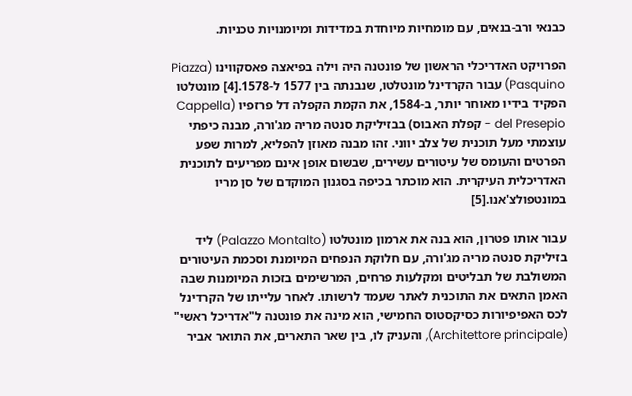כבנאי ורב-בנאים, עם מומחיות מיוחדת במדידות ומיומנויות טכניות.

הפרויקט האדריכלי הראשון של פונטנה היה וילה בפיאצה פאסקווינו (Piazza Pasquino) עבור הקרדינל מונטלטו, שנבנתה בין 1577 ל-1578.[4] מונטלטו הפקיד בידיו מאוחר יותר, ב-1584, את הקמת הקפלה דל פרזפיו (Cappella del Presepio - קפלת האבוס) בבזיליקת סנטה מריה מג'ורה, מבנה כיפתי עוצמתי מעל תוכנית של צלב יווני. זהו מבנה מאוזן להפליא, למרות שפע הפרטים והעומס של עיטורים עשירים, שבשום אופן אינם מפריעים לתוכנית האדריכלית העיקרית. הוא מוכתר בכיפה בסגנון המוקדם של סן מריו במונטפולצ'אנו.[5]

עבור אותו פטרון, הוא בנה את ארמון מונטלטו (Palazzo Montalto) ליד בזיליקת סנטה מריה מג'ורה, עם חלוקת הנפחים המיומנת וסכמת העיטורים המשולבת של תבליטים ומקלעות פרחים, המרשימים בזכות המיומנות שבה האמן התאים את התוכנית לאתר שעמד לרשותו. לאחר עלייתו של הקרדינל לכס האפיפיורות כסיקסטוס החמישי, הוא מינה את פונטנה ל"אדריכל ראשי" (Architettore principale), והעניק לו, בין שאר התארים, את התואר אביר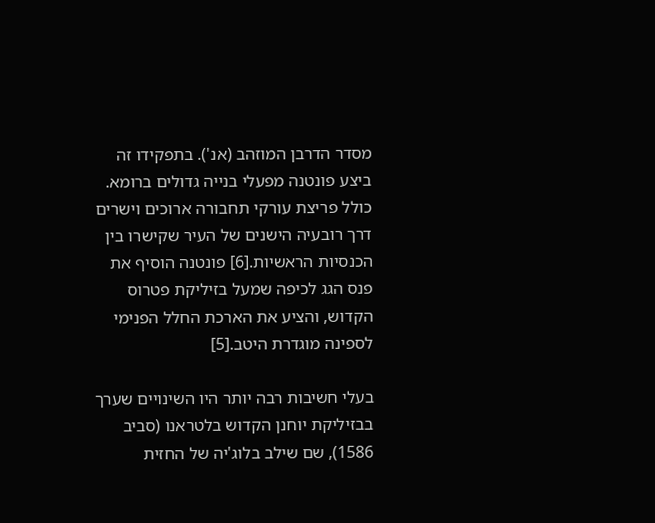מסדר הדרבן המוזהב (אנ'). בתפקידו זה ביצע פונטנה מפעלי בנייה גדולים ברומא. כולל פריצת עורקי תחבורה ארוכים וישרים דרך רובעיה הישנים של העיר שקישרו בין הכנסיות הראשיות.[6] פונטנה הוסיף את פנס הגג לכיפה שמעל בזיליקת פטרוס הקדוש, והציע את הארכת החלל הפנימי לספינה מוגדרת היטב.[5]

בעלי חשיבות רבה יותר היו השינויים שערך בבזיליקת יוחנן הקדוש בלטראנו (סביב 1586), שם שילב בלוג'יה של החזית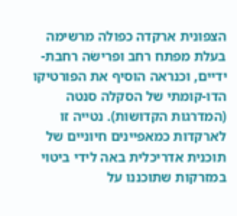הצפונית ארקדה כפולה מרשימה בעלת מפתח רחב ופרישׂה רחבת-ידיים, וכנראה הוסיף את הפורטיקו הדו-קומתי של הסקלה סנטה (המדרגות הקדושות). נטייה זו לארקדות כמאפיינים חיוניים של תוכנית אדריכלית באה לידי ביטוי במזרקות שתוכננו על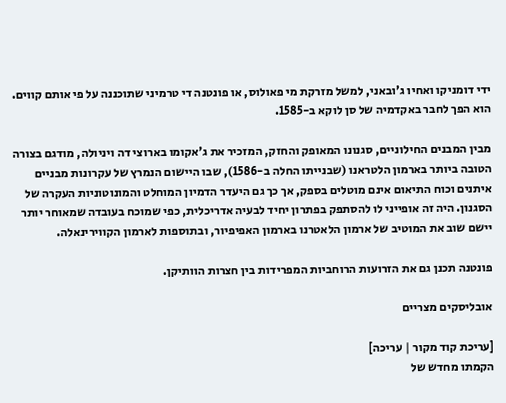ידי דומניקו ואחיו ג'ובאני, למשל מזרקת מי פאולוס, או פונטנה די טרמיני שתוכננה על פי אותם קווים. הוא הפך לחבר באקדמיה של סן לוקא ב-1585.

מבין המבנים החילוניים, סגנונו המאופק והחזק, המזכיר את ג'אקומו בארוצי דה ויניולה, מודגם בצורה הטובה ביותר בארמון הלטראנו (שבנייתו החלה ב-1586), שבו היישום הנמרץ של עקרונות מבניים איתנים וכוח התיאום אינם מוטלים בספק, אך כך גם היעדר הדמיון המוחלט והמונוטוניות העקרה של הסגנון. היה זה אופייני לו להסתפק בפתרון יחיד לבעיה אדריכלית, כפי שמוכח בעובדה שמאוחר יותר יישם שוב את המוטיב של ארמון הלאטרנו בארמון האפיפיור, ובתוספות לארמון הקווירינאלה.

פונטנה תכנן גם את הזרועות הרוחביות המפרידות בין חצרות הוותיקן.

אובליסקים מצריים

[עריכת קוד מקור | עריכה]
הקמתו מחדש של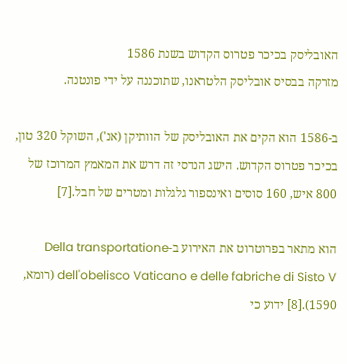האובליסק בכיכר פטרוס הקדוש בשנת 1586
מזרקה בבסיס אובליסק הלטראנו, שתוכננה על ידי פונטנה.

ב-1586 הוא הקים את האובליסק של הוותיקן (אנ'), השוקל 320 טון, בכיכר פטרוס הקדוש. הישג הנדסי זה דרש את המאמץ המרוכז של 800 איש, 160 סוסים ואינספור גלגלות ומטרים של חבל.[7]

הוא מתאר בפרוטרוט את האירוע ב-Della transportatione dell'obelisco Vaticano e delle fabriche di Sisto V (רומא, 1590).[8] ידוע כי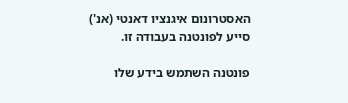האסטרונום איגנציו דאנטי (אנ') סייע לפונטנה בעבודה זו.

פונטנה השתמש בידע שלו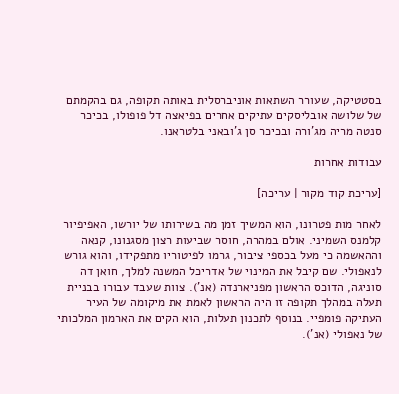בסטטיקה, שעורר השתאות אוניברסלית באותה תקופה, גם בהקמתם של שלושה אובליסקים עתיקים אחרים בפיאצה דל פופולו, בכיכר סנטה מריה מג'ורה ובכיכר סן ג'ובאני בלטראנו.

עבודות אחרות

[עריכת קוד מקור | עריכה]

לאחר מות פטרונו, הוא המשיך זמן מה בשירותו של יורשו, האפיפיור קלמנס השמיני. אולם במהרה, חוסר שביעות רצון מסגנונו, קנאה וההאשמה כי מעל בכספי ציבור, גרמו לפיטוריו מתפקידו, והוא גורש לנאפולי. שם קיבל את המינוי של אדריכל המשנה למלך, חואן דה סוניגה, הדוכס הראשון מפניארנדה (אנ'). צוות שעבד עבורו בבניית תעלה במהלך תקופה זו היה הראשון לאמת את מיקומה של העיר העתיקה פומפיי. בנוסף לתכנון תעלות, הוא הקים את הארמון המלכותי של נאפולי (אנ').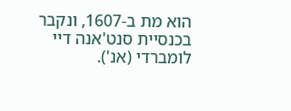הוא מת ב-1607, ונקבר בכנסיית סנט'אנה דיי לומברדי (אנ').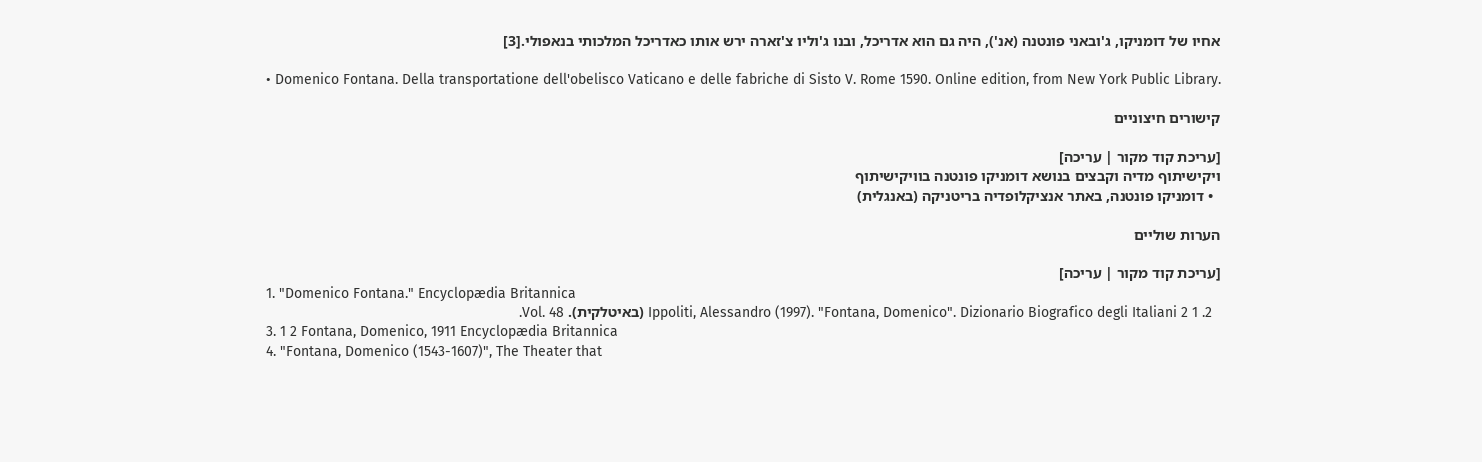אחיו של דומניקו, ג'ובאני פונטנה (אנ'), היה גם הוא אדריכל, ובנו ג'וליו צ'זארה ירש אותו כאדריכל המלכותי בנאפולי.[3]

  • Domenico Fontana. Della transportatione dell'obelisco Vaticano e delle fabriche di Sisto V. Rome 1590. Online edition, from New York Public Library.

קישורים חיצוניים

[עריכת קוד מקור | עריכה]
ויקישיתוף מדיה וקבצים בנושא דומניקו פונטנה בוויקישיתוף
  • דומניקו פונטנה, באתר אנציקלופדיה בריטניקה (באנגלית)

הערות שוליים

[עריכת קוד מקור | עריכה]
  1. "Domenico Fontana." Encyclopædia Britannica
  2. 1 2 Ippoliti, Alessandro (1997). "Fontana, Domenico". Dizionario Biografico degli Italiani (באיטלקית). Vol. 48.
  3. 1 2 Fontana, Domenico, 1911 Encyclopædia Britannica
  4. "Fontana, Domenico (1543-1607)", The Theater that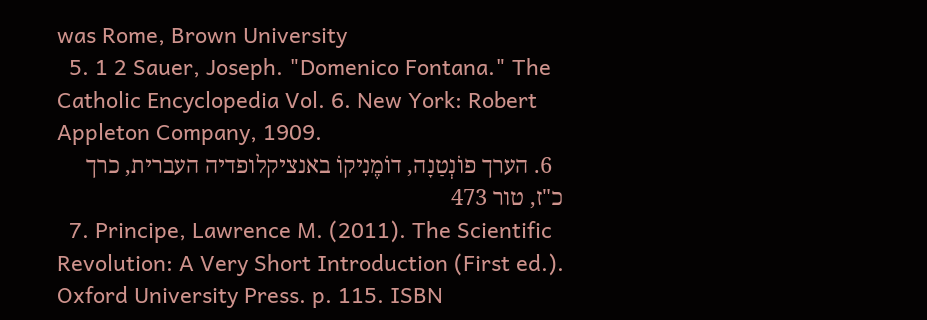was Rome, Brown University
  5. 1 2 Sauer, Joseph. "Domenico Fontana." The Catholic Encyclopedia Vol. 6. New York: Robert Appleton Company, 1909.
  6. הערך פוֹנְטַנָה, דוֹמֶנִיקוֹ באנציקלופדיה העברית, כרך כ"ז, טור 473
  7. Principe, Lawrence M. (2011). The Scientific Revolution: A Very Short Introduction (First ed.). Oxford University Press. p. 115. ISBN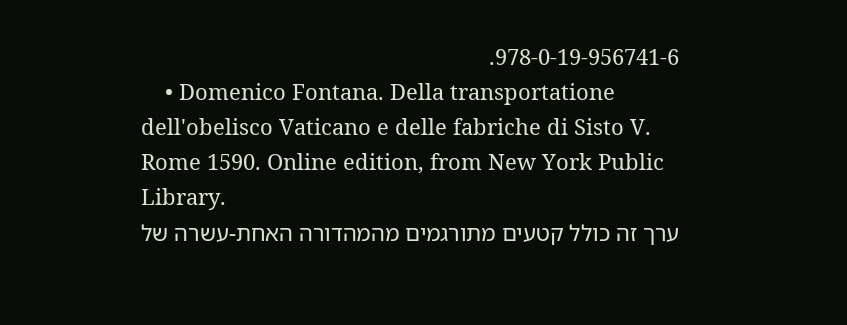978-0-19-956741-6.
    • Domenico Fontana. Della transportatione dell'obelisco Vaticano e delle fabriche di Sisto V. Rome 1590. Online edition, from New York Public Library.
ערך זה כולל קטעים מתורגמים מהמהדורה האחת-עשרה של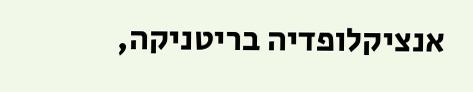אנציקלופדיה בריטניקה,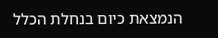הנמצאת כיום בנחלת הכלל